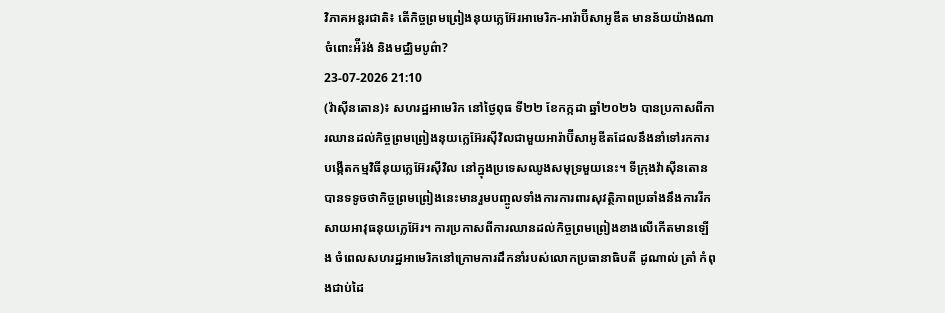វិភាគអន្តរជាតិ៖ តើកិច្ចព្រមព្រៀងនុយក្លេអ៊ែរអាមេរិក-អារ៉ាប៊ីសាអូឌីត មានន័យយ៉ាងណាចំពោះអ៉ីរ៉ង់ និងមជ្ឈិមបូព៌ា?
23-07-2026 21:10
(វ៉ាស៊ីនតោន)៖ សហរដ្ឋអាមេរិក នៅថ្ងៃពុធ ទី២២ ខែកក្កដា ឆ្នាំ២០២៦ បានប្រកាសពីការឈានដល់កិច្ចព្រមព្រៀងនុយក្លេអ៊ែរស៊ីវិលជាមួយអារ៉ាប៊ីសាអូឌីតដែលនឹងនាំទៅរកការបង្កើតកម្មវិធីនុយក្លេអ៊ែរស៊ីវិល នៅក្នុងប្រទេសឈូងសមុទ្រមួយនេះ។ ទីក្រុងវ៉ាស៊ីនតោនបានទទូចថាកិច្ចព្រមព្រៀងនេះមានរួមបញ្ចូលទាំងការការពារសុវត្ថិភាពប្រឆាំងនឹងការរីកសាយអាវុធនុយក្លេអ៊ែរ។ ការប្រកាសពីការឈានដល់កិច្ចព្រមព្រៀងខាងលើកើតមានឡើង ចំពេលសហរដ្ឋអាមេរិកនៅក្រោមការដឹកនាំរបស់លោកប្រធានាធិបតី ដូណាល់ ត្រាំ កំពុងជាប់ដៃ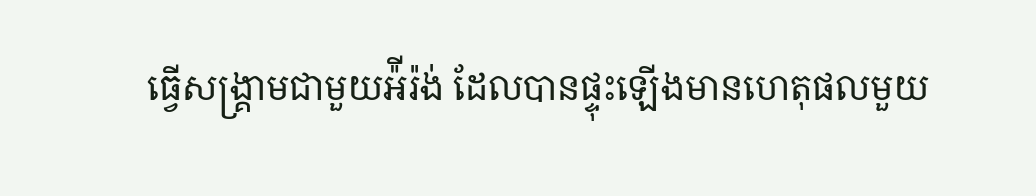ធ្វើសង្រ្គាមជាមួយអ៉ីរ៉ង់ ដែលបានផ្ទុះឡើងមានហេតុផលមួយ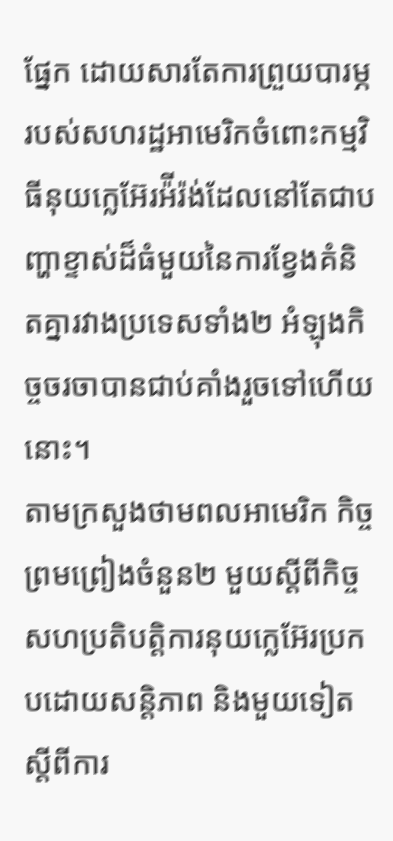ផ្នែក ដោយសារតែការព្រួយបារម្ភរបស់សហរដ្ឋអាមេរិកចំពោះកម្មវិធីនុយក្លេអ៊ែរអ៉ីរ៉ង់ដែលនៅតែជាបញ្ហាខ្ទាស់ដ៏ធំមួយនៃការខ្វែងគំនិតគ្នារវាងប្រទេសទាំង២ អំឡុងកិច្ចចរចាបានជាប់គាំងរួចទៅហើយនោះ។
តាមក្រសួងថាមពលអាមេរិក កិច្ចព្រមព្រៀងចំនួន២ មួយស្ដីពីកិច្ចសហប្រតិបត្តិការនុយក្លេអ៊ែរប្រកបដោយសន្តិភាព និងមួយទៀតស្ដីពីការ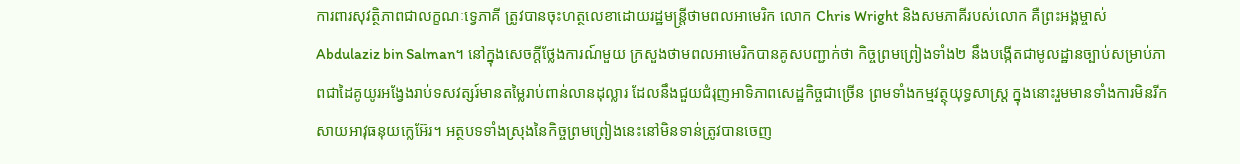ការពារសុវត្ថិភាពជាលក្ខណៈទ្វេភាគី ត្រូវបានចុះហត្ថលេខាដោយរដ្ឋមន្ត្រីថាមពលអាមេរិក លោក Chris Wright និងសមភាគីរបស់លោក គឺព្រះអង្គម្ចាស់ Abdulaziz bin Salman។ នៅក្នុងសេចក្ដីថ្លែងការណ៍មួយ ក្រសួងថាមពលអាមេរិកបានគូសបញ្ជាក់ថា កិច្ចព្រមព្រៀងទាំង២ នឹងបង្កើតជាមូលដ្ឋានច្បាប់សម្រាប់ភាពជាដៃគូយូរអង្វែងរាប់ទសវត្សរ៍មានតម្លៃរាប់ពាន់លានដុល្លារ ដែលនឹងជួយជំរុញអាទិភាពសេដ្ឋកិច្ចជាច្រើន ព្រមទាំងកម្មវត្ថុយុទ្ធសាស្ត្រ ក្នុងនោះរួមមានទាំងការមិនរីកសាយអាវុធនុយក្លេអ៊ែរ។ អត្ថបទទាំងស្រុងនៃកិច្ចព្រមព្រៀងនេះនៅមិនទាន់ត្រូវបានចេញ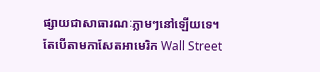ផ្សាយជាសាធារណៈភ្លាមៗនៅឡើយទេ។
តែបើតាមកាសែតអាមេរិក Wall Street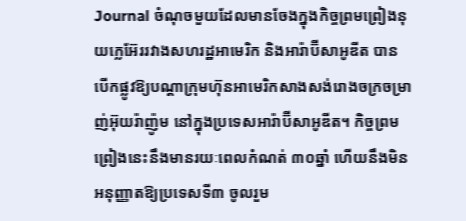Journal ចំណុចមួយដែលមានចែងក្នុងកិច្ចព្រមព្រៀងនុយក្លេអ៊ែររវាងសហរដ្ឋអាមេរិក និងអារ៉ាប៊ីសាអូឌីត បានបើកផ្លូវឱ្យបណ្ដាក្រុមហ៊ុនអាមេរិកសាងសង់រោងចក្រចម្រាញ់អ៊ុយរ៉ាញ៉ូម នៅក្នុងប្រទេសអារ៉ាប៊ីសាអូឌីត។ កិច្ចព្រមព្រៀងនេះនឹងមានរយៈពេលកំណត់ ៣០ឆ្នាំ ហើយនឹងមិនអនុញ្ញាតឱ្យប្រទេសទី៣ ចូលរួម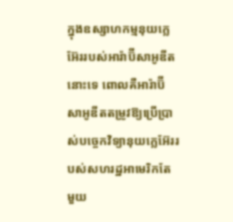ក្នុងឧស្សាហកម្មនុយក្លេអ៊ែររបស់អារ៉ាប៊ីសាអូឌីតនោះទេ ពោលគឺអារ៉ាប៊ីសាអូឌីតតម្រូវឱ្យប្រើប្រាស់បច្ចេកវិទ្យានុយក្លេអ៊ែររបស់សហរដ្ឋអាមេរិកតែមួយ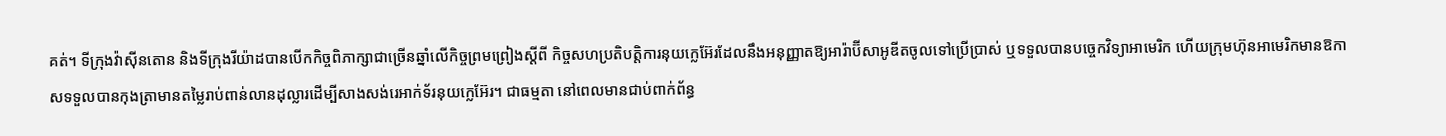គត់។ ទីក្រុងវ៉ាស៊ីនតោន និងទីក្រុងរីយ៉ាដបានបើកកិច្ចពិភាក្សាជាច្រើនឆ្នាំលើកិច្ចព្រមព្រៀងស្ដីពី កិច្ចសហប្រតិបត្តិការនុយក្លេអ៊ែរដែលនឹងអនុញ្ញាតឱ្យអារ៉ាប៊ីសាអូឌីតចូលទៅប្រើប្រាស់ ឬទទួលបានបច្ចេកវិទ្យាអាមេរិក ហើយក្រុមហ៊ុនអាមេរិកមានឱកាសទទួលបានកុងត្រាមានតម្លៃរាប់ពាន់លានដុល្លារដើម្បីសាងសង់រេអាក់ទ័រនុយក្លេអ៊ែរ។ ជាធម្មតា នៅពេលមានជាប់ពាក់ព័ន្ធ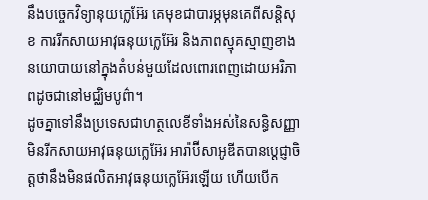នឹងបច្ចេកវិទ្យានុយក្លេអ៊ែរ គេមុខជាបារម្ភមុនគេពីសន្តិសុខ ការរីកសាយអាវុធនុយក្លេអ៊ែរ និងភាពស្មុគស្មាញខាងនយោបាយនៅក្នុងតំបន់មួយដែលពោរពេញដោយអរិភាពដូចជានៅមជ្ឈិមបូព៌ា។
ដូចគ្នាទៅនឹងប្រទេសជាហត្ថលេខីទាំងអស់នៃសន្ធិសញ្ញាមិនរីកសាយអាវុធនុយក្លេអ៊ែរ អារ៉ាប៊ីសាអូឌីតបានប្ដេជ្ញាចិត្តថានឹងមិនផលិតអាវុធនុយក្លេអ៊ែរឡើយ ហើយបើក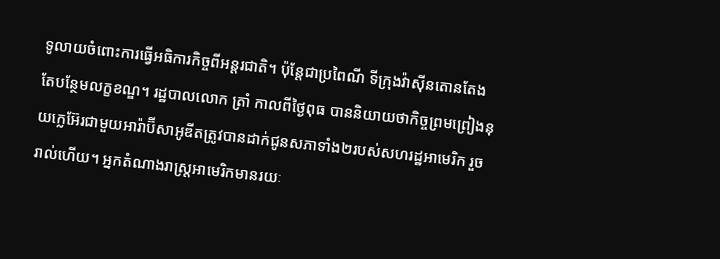ទូលាយចំពោះការធ្វើអធិការកិច្ចពីអន្តរជាតិ។ ប៉ុន្តែជាប្រពៃណី ទីក្រុងវ៉ាស៊ីនតោនតែងតែបន្ថែមលក្ខខណ្ឌ។ រដ្ឋបាលលោក ត្រាំ កាលពីថ្ងៃពុធ បាននិយាយថាកិច្ចព្រមព្រៀងនុយក្លេអ៊ែរជាមួយអារ៉ាប៊ីសាអូឌីតត្រូវបានដាក់ជូនសភាទាំង២របស់សហរដ្ឋអាមេរិក រួចរាល់ហើយ។ អ្នកតំណាងរាស្ត្រអាមេរិកមានរយៈ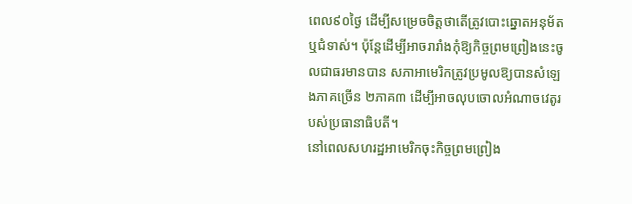ពេល៩០ថ្ងៃ ដើម្បីសម្រេចចិត្តថាតើត្រូវបោះឆ្នោតអនុម័ត ឬជំទាស់។ ប៉ុន្តែដើម្បីអាចរារាំងកុំឱ្យកិច្ចព្រមព្រៀងនេះចូលជាធរមានបាន សភាអាមេរិកត្រូវប្រមូលឱ្យបានសំឡេងភាគច្រើន ២ភាគ៣ ដើម្បីអាចលុបចោលអំណាចវេតូរបស់ប្រធានាធិបតី។
នៅពេលសហរដ្ឋអាមេរិកចុះកិច្ចព្រមព្រៀង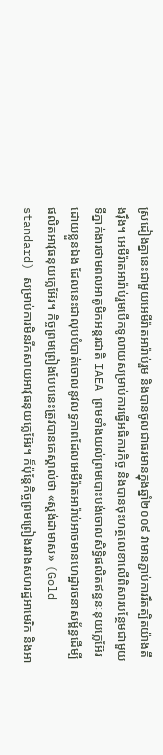ស្រដៀងគ្នានេះជាមួយអេមីរ៉ាតអារ៉ាប់រួម និងបានចូលជាធរមានក្នុងឆ្នាំ២០០៩ វាមានភ្ជាប់ការរឹតត្បិតយ៉ាងតឹងរ៉ឹង។ អេមីរ៉ាតអារ៉ាប់រួមបើកទូលាយសម្រាប់ការធ្វើអធិការកិច្ច និងបានចុះហត្ថលេខាលើពិសារបន្ថែមជាមួយទីភ្នាក់ងារថាមពលអាតូមិកអន្តរជាតិ IAEA ព្រមទាំងយល់ព្រមបោះបង់ចោលសិទ្ធិផលិតឥន្ធនៈនុយក្លេអ៊ែរដោយខ្លួនឯង ដែលនេះជាលុបបំបាត់ចោលនូវលទ្ធភាពដែលអេមីរ៉ាតអារ៉ាប់អាចមានហេដ្ឋារចនាសម្ព័ន្ធដើម្បីផលិតអាវុធនុយក្លេអ៊ែរ។ កិច្ចព្រមព្រៀងបែបនេះត្រូវបានគេស្គាល់ថា «ស្ដង់ដាមាស» (Gold standard) សម្រាប់ការមិនរីកសាយអាវុធនុយក្លេអ៊ែរ។ ក៏ប៉ុន្តែកិច្ចព្រមព្រៀងរវាងសហរដ្ឋអាមេរិក និងអា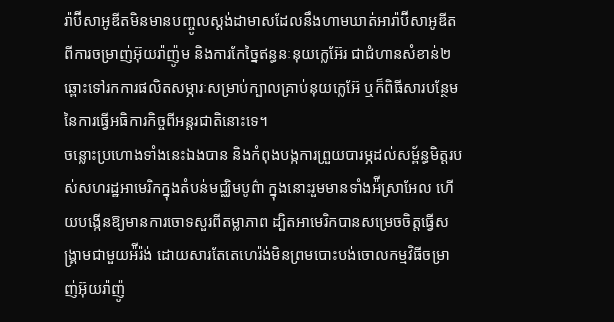រ៉ាប៊ីសាអូឌីតមិនមានបញ្ចូលស្ដង់ដាមាសដែលនឹងហាមឃាត់អារ៉ាប៊ីសាអូឌីតពីការចម្រាញ់អ៊ុយរ៉ាញ៉ូម និងការកែច្នៃឥន្ធនៈនុយក្លេអ៊ែរ ជាជំហានសំខាន់២ឆ្ពោះទៅរកការផលិតសម្ភារៈសម្រាប់ក្បាលគ្រាប់នុយក្លេអ៊ែ ឬក៏ពិធីសារបន្ថែមនៃការធ្វើអធិការកិច្ចពីអន្តរជាតិនោះទេ។
ចន្លោះប្រហោងទាំងនេះឯងបាន និងកំពុងបង្កការព្រួយបារម្ភដល់សម្ព័ន្ធមិត្តរបស់សហរដ្ឋអាមេរិកក្នុងតំបន់មជ្ឈិមបូព៌ា ក្នុងនោះរួមមានទាំងអ៉ីស្រាអែល ហើយបង្កើនឱ្យមានការចោទសួរពីតម្លាភាព ដ្បិតអាមេរិកបានសម្រេចចិត្តធ្វើសង្រ្គាមជាមួយអ៉ីរ៉ង់ ដោយសារតែតេហេរ៉ង់មិនព្រមបោះបង់ចោលកម្មវិធីចម្រាញ់អ៊ុយរ៉ាញ៉ូ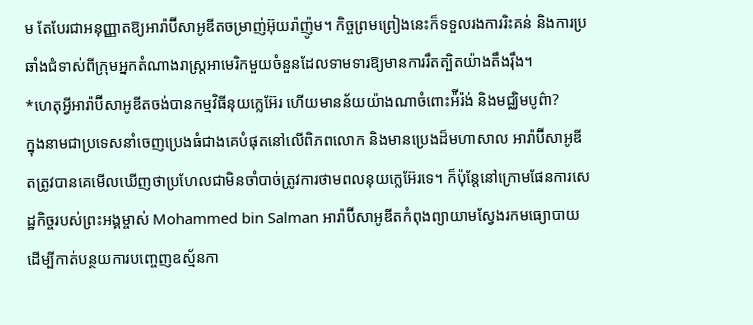ម តែបែរជាអនុញ្ញាតឱ្យអារ៉ាប៊ីសាអូឌីតចម្រាញ់អ៊ុយរ៉ាញ៉ូម។ កិច្ចព្រមព្រៀងនេះក៏ទទួលរងការរិះគន់ និងការប្រឆាំងជំទាស់ពីក្រុមអ្នកតំណាងរាស្ត្រអាមេរិកមួយចំនួនដែលទាមទារឱ្យមានការរឹតត្បិតយ៉ាងតឹងរ៉ឹង។
*ហេតុអ្វីអារ៉ាប៊ីសាអូឌីតចង់បានកម្មវិធីនុយក្លេអ៊ែរ ហើយមានន័យយ៉ាងណាចំពោះអ៉ីរ៉ង់ និងមជ្ឈិមបូព៌ា?
ក្នុងនាមជាប្រទេសនាំចេញប្រេងធំជាងគេបំផុតនៅលើពិភពលោក និងមានប្រេងដ៏មហាសាល អារ៉ាប៊ីសាអូឌីតត្រូវបានគេមើលឃើញថាប្រហែលជាមិនចាំបាច់ត្រូវការថាមពលនុយក្លេអ៊ែរទេ។ ក៏ប៉ុន្តែនៅក្រោមផែនការសេដ្ឋកិច្ចរបស់ព្រះអង្គម្ចាស់ Mohammed bin Salman អារ៉ាប៊ីសាអូឌីតកំពុងព្យាយាមស្វែងរកមធ្យោបាយដើម្បីកាត់បន្ថយការបញ្ចេញឧស្ម័នកា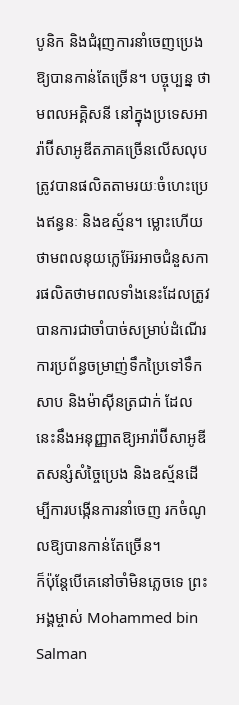បូនិក និងជំរុញការនាំចេញប្រេងឱ្យបានកាន់តែច្រើន។ បច្ចុប្បន្ន ថាមពលអគ្គិសនី នៅក្នុងប្រទេសអារ៉ាប៊ីសាអូឌីតភាគច្រើនលើសលុបត្រូវបានផលិតតាមរយៈចំហេះប្រេងឥន្ធនៈ និងឧស្ម័ន។ ម្លោះហើយ ថាមពលនុយក្លេអ៊ែរអាចជំនួសការផលិតថាមពលទាំងនេះដែលត្រូវបានការជាចាំបាច់សម្រាប់ដំណើរការប្រព័ន្ធចម្រាញ់ទឹកប្រៃទៅទឹកសាប និងម៉ាស៊ីនត្រជាក់ ដែលនេះនឹងអនុញ្ញាតឱ្យអារ៉ាប៊ីសាអូឌីតសន្សំសំច្ចៃប្រេង និងឧស្ម័នដើម្បីការបង្កើនការនាំចេញ រកចំណូលឱ្យបានកាន់តែច្រើន។
ក៏ប៉ុន្តែបើគេនៅចាំមិនភ្លេចទេ ព្រះអង្គម្ចាស់ Mohammed bin Salman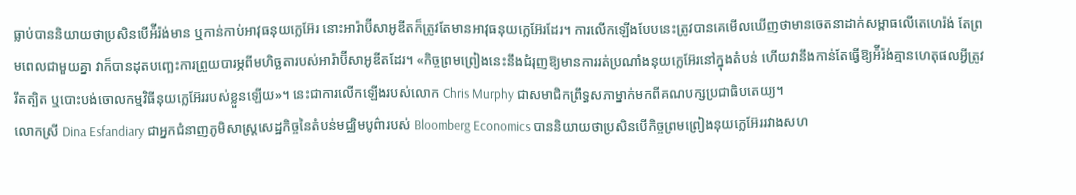ធ្លាប់បាននិយាយថាប្រសិនបើអ៉ីរ៉ង់មាន ឬកាន់កាប់អាវុធនុយក្លេអ៊ែរ នោះអារ៉ាប៊ីសាអូឌីតក៏ត្រូវតែមានអាវុធនុយក្លេអ៊ែរដែរ។ ការលើកឡើងបែបនេះត្រូវបានគេមើលឃើញថាមានចេតនាដាក់សម្ពាធលើតេហេរ៉ង់ តែព្រមពេលជាមួយគ្នា វាក៏បានដុតបញ្ឆេះការព្រួយបារម្ភពីមហិច្ឆតារបស់អារ៉ាប៊ីសាអូឌីតដែរ។ «កិច្ចព្រមព្រៀងនេះនឹងជំរុញឱ្យមានការរត់ប្រណាំងនុយក្លេអ៊ែរនៅក្នុងតំបន់ ហើយវានឹងកាន់តែធ្វើឱ្យអ៉ីរ៉ង់គ្មានហេតុផលអ្វីត្រូវរឹតត្បិត ឬបោះបង់ចោលកម្មវិធីនុយក្លេអ៊ែររបស់ខ្លួនឡើយ»។ នេះជាការលើកឡើងរបស់លោក Chris Murphy ជាសមាជិកព្រឹទ្ធសភាម្នាក់មកពីគណបក្សប្រជាធិបតេយ្យ។
លោកស្រី Dina Esfandiary ជាអ្នកជំនាញភូមិសាស្ត្រសេដ្ឋកិច្ចនៃតំបន់មជ្ឈិមបូព៌ារបស់ Bloomberg Economics បាននិយាយថាប្រសិនបើកិច្ចព្រមព្រៀងនុយក្លេអ៊ែររវាងសហ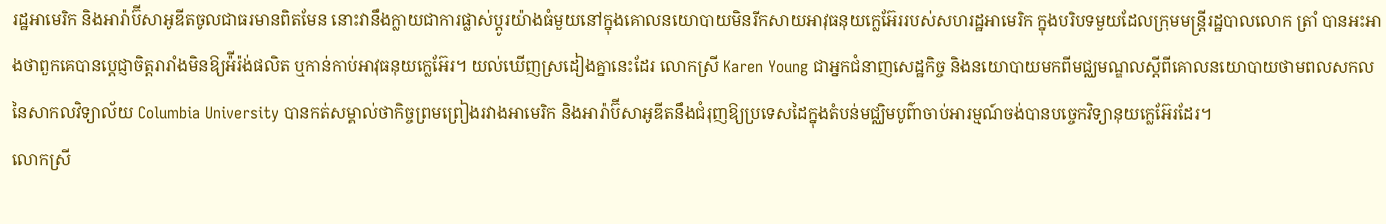រដ្ឋអាមេរិក និងអារ៉ាប៊ីសាអូឌីតចូលជាធរមានពិតមែន នោះវានឹងក្លាយជាការផ្លាស់ប្ដូរយ៉ាងធំមួយនៅក្នុងគោលនយោបាយមិនរីកសាយអាវុធនុយក្លេអ៊ែររបស់សហរដ្ឋអាមេរិក ក្នុងបរិបទមួយដែលក្រុមមន្ត្រីរដ្ឋបាលលោក ត្រាំ បានអះអាងថាពួកគេបានប្ដេជ្ញាចិត្តរារាំងមិនឱ្យអ៉ីរ៉ង់ផលិត ឬកាន់កាប់អាវុធនុយក្លេអ៊ែរ។ យល់ឃើញស្រដៀងគ្នានេះដែរ លោកស្រី Karen Young ជាអ្នកជំនាញសេដ្ឋកិច្ច និងនយោបាយមកពីមជ្ឈមណ្ឌលស្ដីពីគោលនយោបាយថាមពលសកល នៃសាកលវិទ្យាល័យ Columbia University បានកត់សម្គាល់ថាកិច្ចព្រមព្រៀងរវាងអាមេរិក និងអារ៉ាប៊ីសាអូឌីតនឹងជំរុញឱ្យប្រទេសដៃក្នុងតំបន់មជ្ឈិមបូព៌ាចាប់អារម្មណ៍ចង់បានបច្ចេកវិទ្យានុយក្លេអ៊ែរដែរ។
លោកស្រី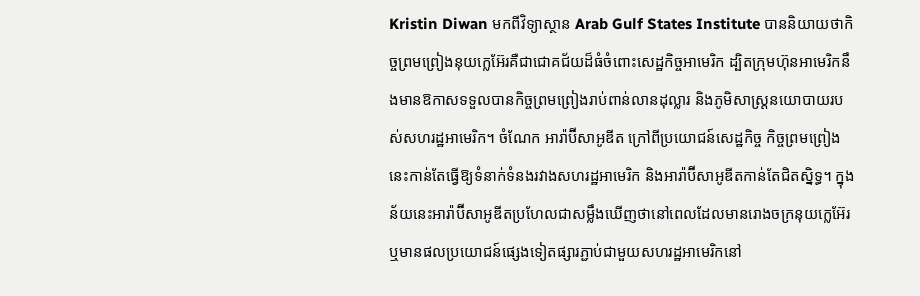Kristin Diwan មកពីវិទ្យាស្ថាន Arab Gulf States Institute បាននិយាយថាកិច្ចព្រមព្រៀងនុយក្លេអ៊ែរគឺជាជោគជ័យដ៏ធំចំពោះសេដ្ឋកិច្ចអាមេរិក ដ្បិតក្រុមហ៊ុនអាមេរិកនឹងមានឱកាសទទួលបានកិច្ចព្រមព្រៀងរាប់ពាន់លានដុល្លារ និងភូមិសាស្ត្រនយោបាយរបស់សហរដ្ឋអាមេរិក។ ចំណែក អារ៉ាប៊ីសាអូឌីត ក្រៅពីប្រយោជន៍សេដ្ឋកិច្ច កិច្ចព្រមព្រៀងនេះកាន់តែធ្វើឱ្យទំនាក់ទំនងរវាងសហរដ្ឋអាមេរិក និងអារ៉ាប៊ីសាអូឌីតកាន់តែជិតស្និទ្ធ។ ក្នុងន័យនេះអារ៉ាប៊ីសាអូឌីតប្រហែលជាសម្លឹងឃើញថានៅពេលដែលមានរោងចក្រនុយក្លេអ៊ែរ ឬមានផលប្រយោជន៍ផ្សេងទៀតផ្សារភ្ជាប់ជាមួយសហរដ្ឋអាមេរិកនៅ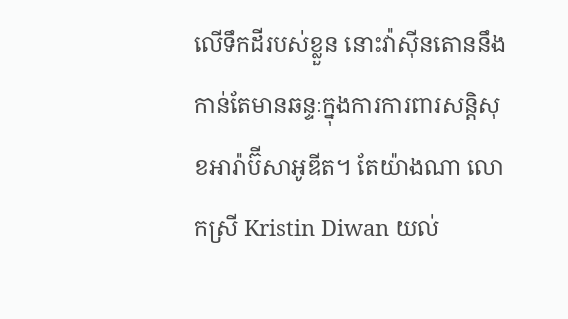លើទឹកដីរបស់ខ្លួន នោះវ៉ាស៊ីនតោននឹងកាន់តែមានឆន្ទៈក្នុងការការពារសន្តិសុខអារ៉ាប៊ីសាអូឌីត។ តែយ៉ាងណា លោកស្រី Kristin Diwan យល់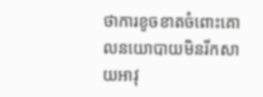ថាការខូចខាតចំពោះគោលនយោបាយមិនរីកសាយអាវុ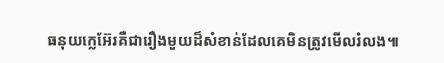ធនុយក្លេអ៊ែរគឺជារឿងមួយដ៏សំខាន់ដែលគេមិនត្រូវមើលរំលង៕